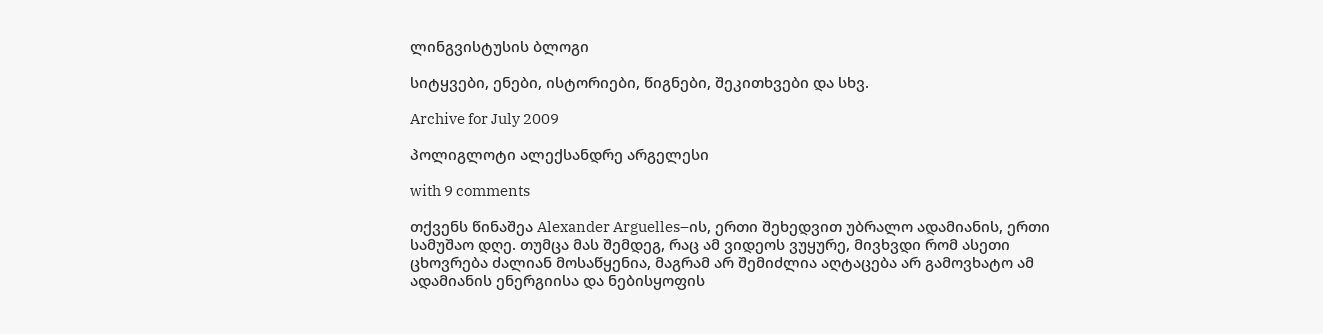ლინგვისტუსის ბლოგი

სიტყვები, ენები, ისტორიები, წიგნები, შეკითხვები და სხვ.

Archive for July 2009

პოლიგლოტი ალექსანდრე არგელესი

with 9 comments

თქვენს წინაშეა Alexander Arguelles–ის, ერთი შეხედვით უბრალო ადამიანის, ერთი სამუშაო დღე. თუმცა მას შემდეგ, რაც ამ ვიდეოს ვუყურე, მივხვდი რომ ასეთი ცხოვრება ძალიან მოსაწყენია, მაგრამ არ შემიძლია აღტაცება არ გამოვხატო ამ ადამიანის ენერგიისა და ნებისყოფის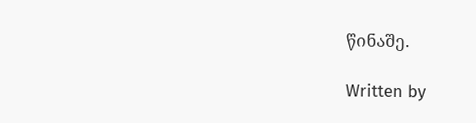წინაშე.

Written by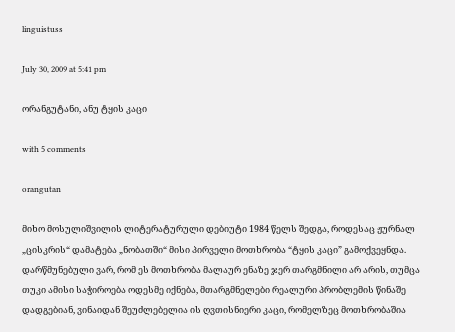linguistuss

July 30, 2009 at 5:41 pm

ორანგუტანი, ანუ ტყის კაცი

with 5 comments

orangutan

მიხო მოსულიშვილის ლიტერატურული დებიუტი 1984 წელს შედგა, როდესაც ჟურნალ „ცისკრის“ დამატება „ნობათში“ მისი პირველი მოთხრობა “ტყის კაცი” გამოქვეყნდა. დარწმუნებული ვარ, რომ ეს მოთხრობა მალაურ ენაზე ჯერ თარგმნილი არ არის, თუმცა თუკი ამისი საჭიროება ოდესმე იქნება, მთარგმნელები რეალური პრობლემის წინაშე დადგებიან, ვინაიდან შეუძლებელია ის ღვთისნიერი კაცი, რომელზეც მოთხრობაშია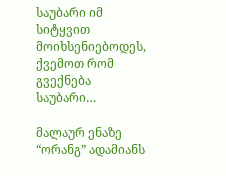საუბარი იმ სიტყვით მოიხსენიებოდეს, ქვემოთ რომ გვექნება საუბარი…

მალაურ ენაზე “ორანგ” ადამიანს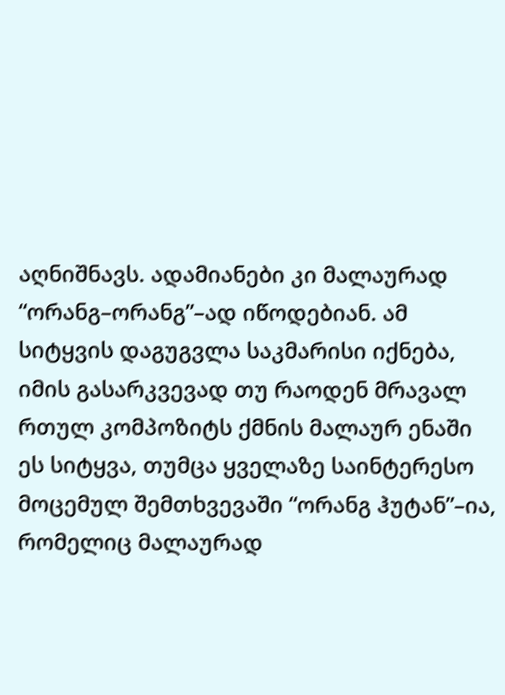აღნიშნავს. ადამიანები კი მალაურად “ორანგ–ორანგ”–ად იწოდებიან. ამ სიტყვის დაგუგვლა საკმარისი იქნება, იმის გასარკვევად თუ რაოდენ მრავალ რთულ კომპოზიტს ქმნის მალაურ ენაში ეს სიტყვა, თუმცა ყველაზე საინტერესო მოცემულ შემთხვევაში “ორანგ ჰუტან”–ია, რომელიც მალაურად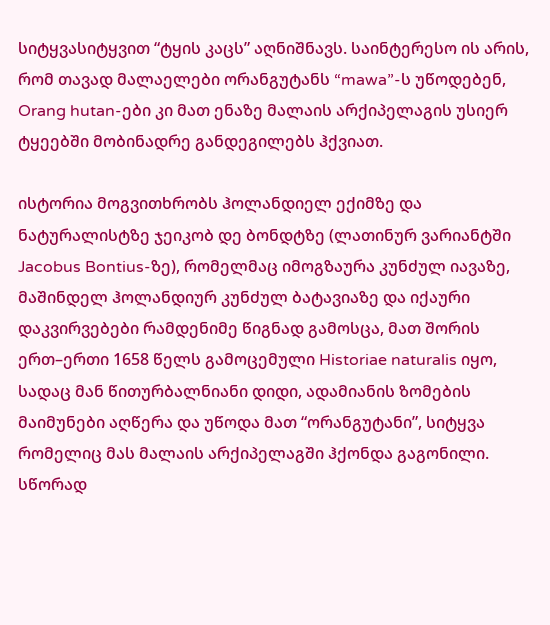სიტყვასიტყვით “ტყის კაცს” აღნიშნავს. საინტერესო ის არის, რომ თავად მალაელები ორანგუტანს “mawa”-ს უწოდებენ, Orang hutan-ები კი მათ ენაზე მალაის არქიპელაგის უსიერ ტყეებში მობინადრე განდეგილებს ჰქვიათ.

ისტორია მოგვითხრობს ჰოლანდიელ ექიმზე და ნატურალისტზე ჯეიკობ დე ბონდტზე (ლათინურ ვარიანტში Jacobus Bontius-ზე), რომელმაც იმოგზაურა კუნძულ იავაზე, მაშინდელ ჰოლანდიურ კუნძულ ბატავიაზე და იქაური დაკვირვებები რამდენიმე წიგნად გამოსცა, მათ შორის ერთ–ერთი 1658 წელს გამოცემული Historiae naturalis იყო, სადაც მან წითურბალნიანი დიდი, ადამიანის ზომების მაიმუნები აღწერა და უწოდა მათ “ორანგუტანი”, სიტყვა რომელიც მას მალაის არქიპელაგში ჰქონდა გაგონილი. სწორად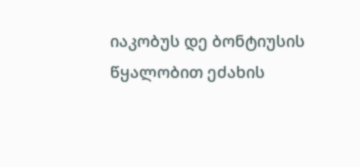იაკობუს დე ბონტიუსის წყალობით ეძახის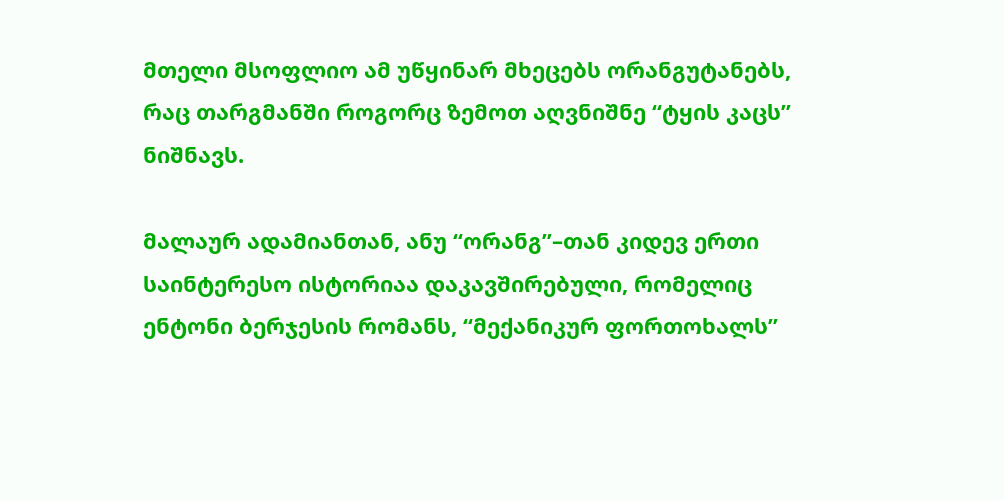მთელი მსოფლიო ამ უწყინარ მხეცებს ორანგუტანებს, რაც თარგმანში როგორც ზემოთ აღვნიშნე “ტყის კაცს” ნიშნავს.

მალაურ ადამიანთან, ანუ “ორანგ”–თან კიდევ ერთი საინტერესო ისტორიაა დაკავშირებული, რომელიც ენტონი ბერჯესის რომანს, “მექანიკურ ფორთოხალს”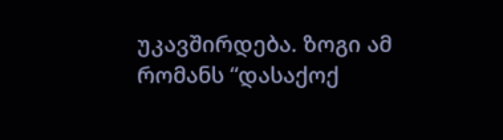უკავშირდება. ზოგი ამ რომანს “დასაქოქ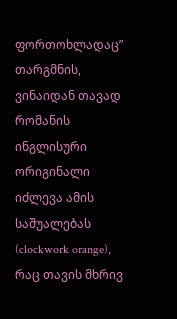ფორთოხლადაც” თარგმნის, ვინაიდან თავად რომანის ინგლისური ორიგინალი იძლევა ამის საშუალებას (clockwork orange), რაც თავის მხრივ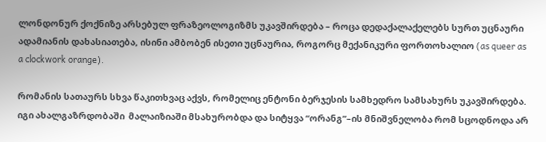ლონდონურ ქოქნიზე არსებულ ფრაზეოლოგიზმს უკავშირდება – როცა დედაქალაქელებს სურთ უცნაური ადამიანის დახასიათება, ისინი ამბობენ ისეთი უცნაურია, როგორც მექანიკური ფორთოხალიო (as queer as a clockwork orange).

რომანის სათაურს სხვა წაკითხვაც აქვს, რომელიც ენტონი ბერჯესის სამხედრო სამსახურს უკავშირდება. იგი ახალგაზრდობაში  მალაიზიაში მსახურობდა და სიტყვა “ორანგ”–ის მნიშვნელობა რომ სცოდნოდა არ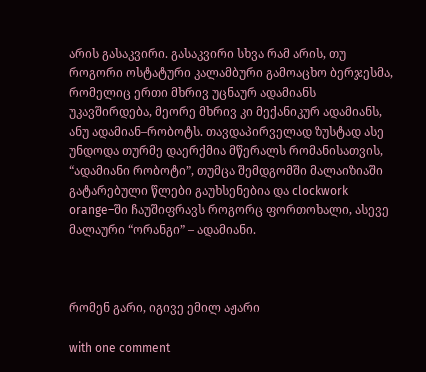არის გასაკვირი. გასაკვირი სხვა რამ არის, თუ როგორი ოსტატური კალამბური გამოაცხო ბერჯესმა, რომელიც ერთი მხრივ უცნაურ ადამიანს უკავშირდება, მეორე მხრივ კი მექანიკურ ადამიანს, ანუ ადამიან–რობოტს. თავდაპირველად ზუსტად ასე უნდოდა თურმე დაერქმია მწერალს რომანისათვის, “ადამიანი რობოტი”, თუმცა შემდგომში მალაიზიაში გატარებული წლები გაუხსენებია და clockwork orange–ში ჩაუშიფრავს როგორც ფორთოხალი, ასევე მალაური “ორანგი” – ადამიანი.



რომენ გარი, იგივე ემილ აჟარი

with one comment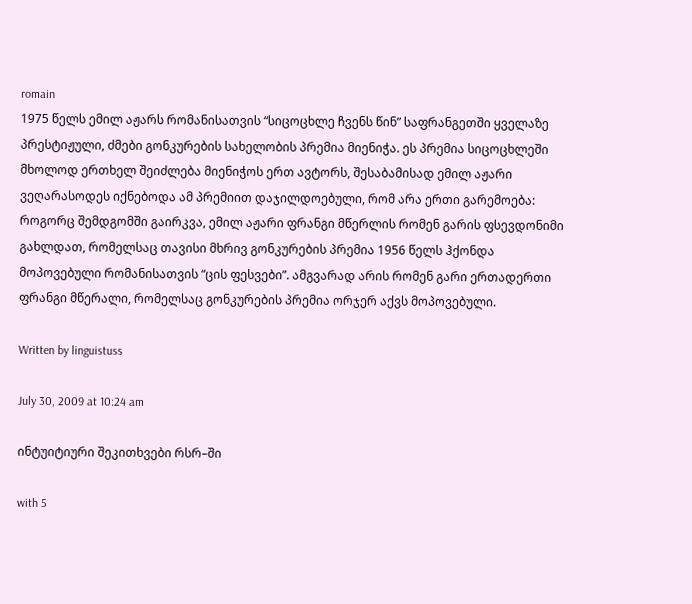romain
1975 წელს ემილ აჟარს რომანისათვის “სიცოცხლე ჩვენს წინ” საფრანგეთში ყველაზე პრესტიჟული, ძმები გონკურების სახელობის პრემია მიენიჭა. ეს პრემია სიცოცხლეში მხოლოდ ერთხელ შეიძლება მიენიჭოს ერთ ავტორს, შესაბამისად ემილ აჟარი ვეღარასოდეს იქნებოდა ამ პრემიით დაჯილდოებული, რომ არა ერთი გარემოება: როგორც შემდგომში გაირკვა, ემილ აჟარი ფრანგი მწერლის რომენ გარის ფსევდონიმი გახლდათ, რომელსაც თავისი მხრივ გონკურების პრემია 1956 წელს ჰქონდა მოპოვებული რომანისათვის “ცის ფესვები”. ამგვარად არის რომენ გარი ერთადერთი ფრანგი მწერალი, რომელსაც გონკურების პრემია ორჯერ აქვს მოპოვებული.

Written by linguistuss

July 30, 2009 at 10:24 am

ინტუიტიური შეკითხვები რსრ–ში

with 5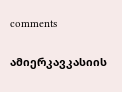comments

ამიერკავკასიის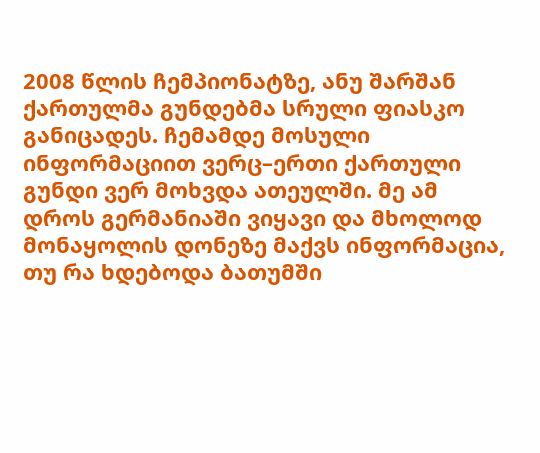2008 წლის ჩემპიონატზე, ანუ შარშან ქართულმა გუნდებმა სრული ფიასკო განიცადეს. ჩემამდე მოსული ინფორმაციით ვერც–ერთი ქართული გუნდი ვერ მოხვდა ათეულში. მე ამ დროს გერმანიაში ვიყავი და მხოლოდ მონაყოლის დონეზე მაქვს ინფორმაცია, თუ რა ხდებოდა ბათუმში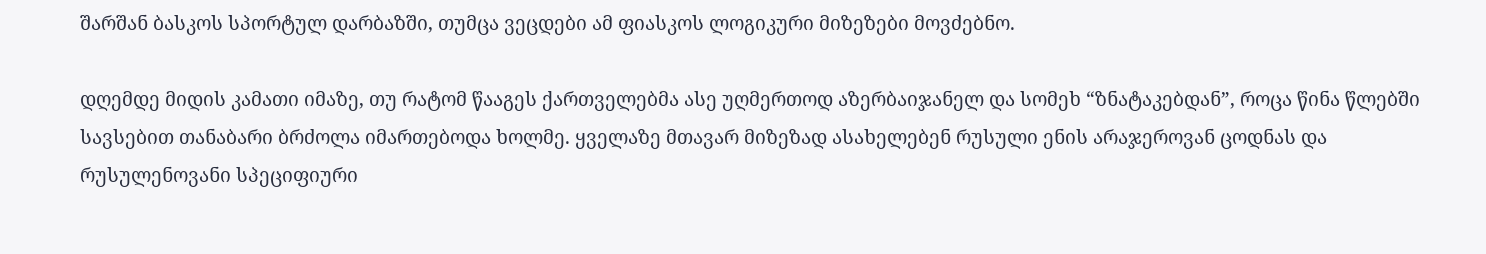შარშან ბასკოს სპორტულ დარბაზში, თუმცა ვეცდები ამ ფიასკოს ლოგიკური მიზეზები მოვძებნო.

დღემდე მიდის კამათი იმაზე, თუ რატომ წააგეს ქართველებმა ასე უღმერთოდ აზერბაიჯანელ და სომეხ “ზნატაკებდან”, როცა წინა წლებში სავსებით თანაბარი ბრძოლა იმართებოდა ხოლმე. ყველაზე მთავარ მიზეზად ასახელებენ რუსული ენის არაჯეროვან ცოდნას და რუსულენოვანი სპეციფიური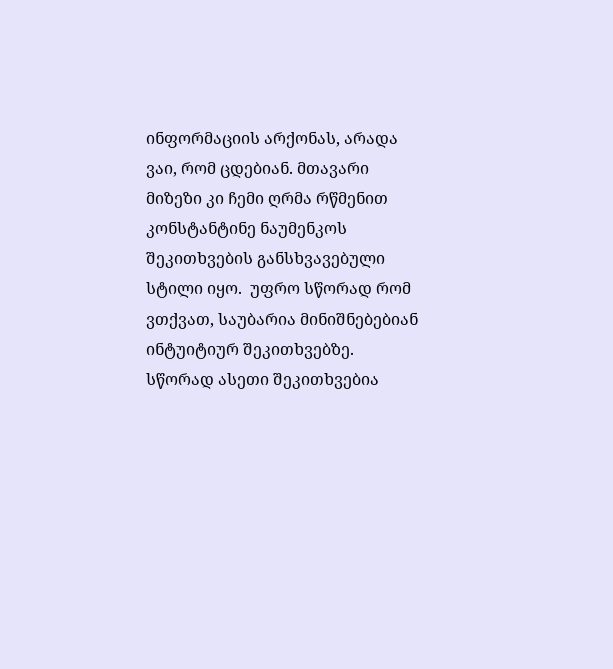ინფორმაციის არქონას, არადა ვაი, რომ ცდებიან. მთავარი მიზეზი კი ჩემი ღრმა რწმენით კონსტანტინე ნაუმენკოს შეკითხვების განსხვავებული სტილი იყო.  უფრო სწორად რომ ვთქვათ, საუბარია მინიშნებებიან ინტუიტიურ შეკითხვებზე. სწორად ასეთი შეკითხვებია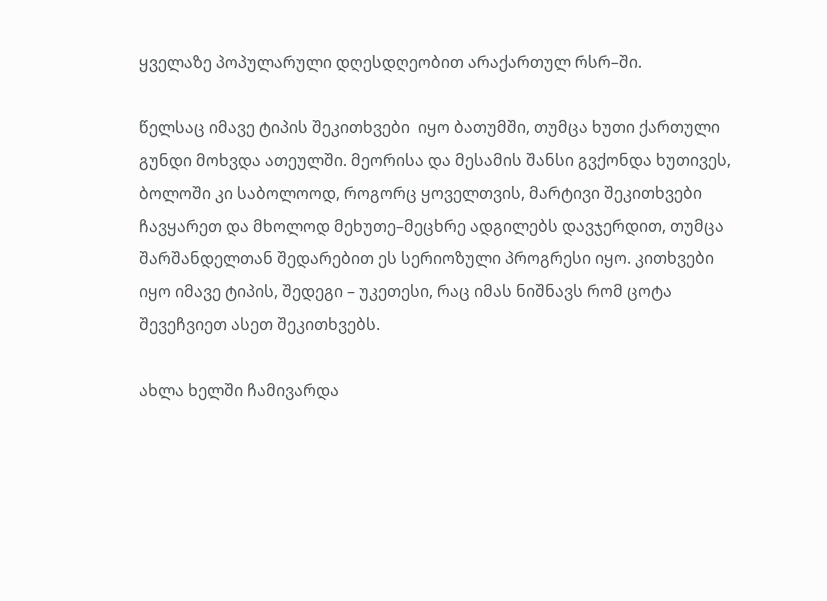ყველაზე პოპულარული დღესდღეობით არაქართულ რსრ–ში.

წელსაც იმავე ტიპის შეკითხვები  იყო ბათუმში, თუმცა ხუთი ქართული გუნდი მოხვდა ათეულში. მეორისა და მესამის შანსი გვქონდა ხუთივეს, ბოლოში კი საბოლოოდ, როგორც ყოველთვის, მარტივი შეკითხვები ჩავყარეთ და მხოლოდ მეხუთე–მეცხრე ადგილებს დავჯერდით, თუმცა შარშანდელთან შედარებით ეს სერიოზული პროგრესი იყო. კითხვები იყო იმავე ტიპის, შედეგი – უკეთესი, რაც იმას ნიშნავს რომ ცოტა შევეჩვიეთ ასეთ შეკითხვებს.

ახლა ხელში ჩამივარდა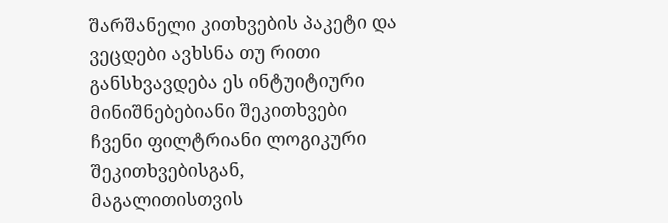შარშანელი კითხვების პაკეტი და ვეცდები ავხსნა თუ რითი განსხვავდება ეს ინტუიტიური მინიშნებებიანი შეკითხვები ჩვენი ფილტრიანი ლოგიკური შეკითხვებისგან, მაგალითისთვის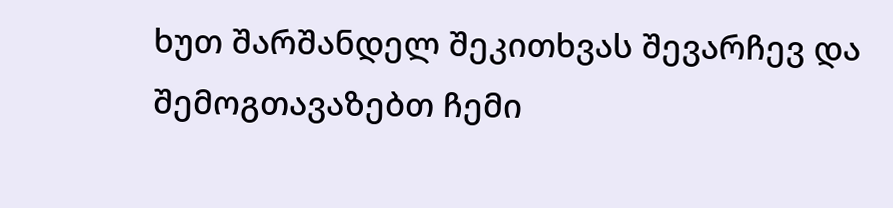ხუთ შარშანდელ შეკითხვას შევარჩევ და შემოგთავაზებთ ჩემი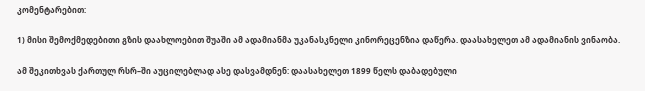კომენტარებით:

1) მისი შემოქმედებითი გზის დაახლოებით შუაში ამ ადამიანმა უკანასკნელი კინორეცენზია დაწერა. დაასახელეთ ამ ადამიანის ვინაობა.

ამ შეკითხვას ქართულ რსრ–ში აუცილებლად ასე დასვამდნენ: დაასახელეთ 1899 წელს დაბადებული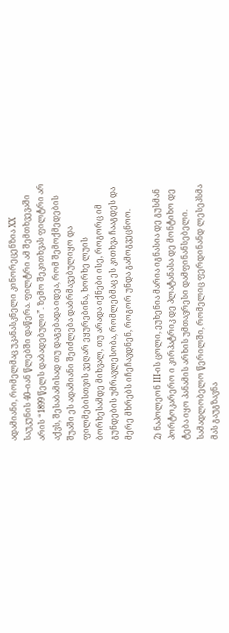ადამიანი, რომელმაც უკანასკნელი კინორეცენზია XX საუკუნის 40–იან წლებში დაწერა. ფილტრი ამ შემთხვევაში არის “1899 წელს დაბადებული”. ზემო შეკითხვას ფილტრი არ აქვს, შესაბამისად თუ დაგებადა იდეა, რომ შემოქმედების შუაში ეს ადამიანი შეიძლება დაბრმავებულიყო და ფილმებისთვის ვეღარ ეყურებინა, ხორხე ლუის ბორხესამდე მიხვალ, თუ არადა იქნები ისე, როგორც იმ გუნდების უმრავლესობა, რომლებმაც ეს კითხვა ჩააგდეს და მერე მხრებს იჩეჩავდნენ, როგორ უნდა გამოგვეცნოო.

2) ნაპოლეონ III-ის ცოლი, ეუხენია მარია იგნასია დე გუსმან პორტოკარერო ი კირპატრიკ დე პლატანასა დე მონტიხო დე ტება იყო პანამის არხის უმთავრესი დამფინანსებელი. სამადლობელო წერილში, რომელიც ფერდინანდ ლესეპსმა მას გაუგზავნა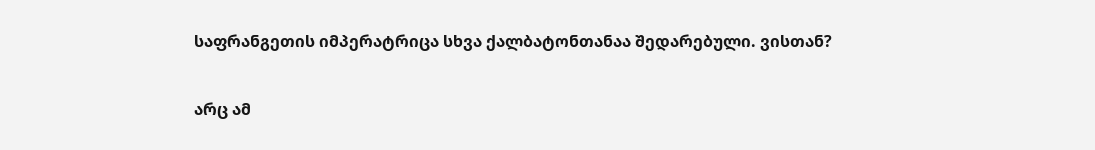საფრანგეთის იმპერატრიცა სხვა ქალბატონთანაა შედარებული. ვისთან?

არც ამ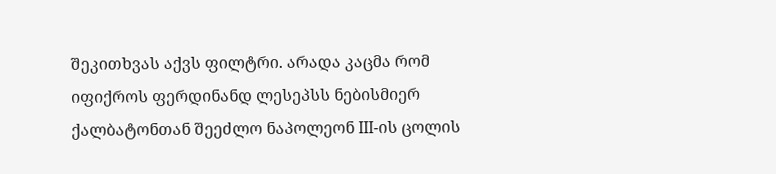შეკითხვას აქვს ფილტრი. არადა კაცმა რომ იფიქროს ფერდინანდ ლესეპსს ნებისმიერ ქალბატონთან შეეძლო ნაპოლეონ III-ის ცოლის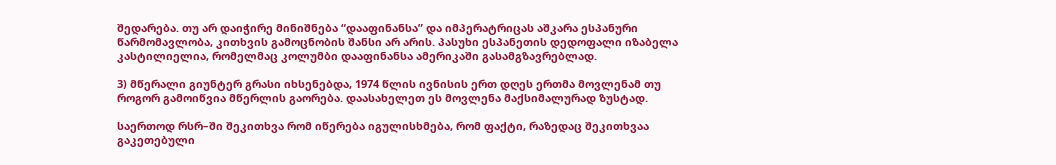შედარება. თუ არ დაიჭირე მინიშნება “დააფინანსა” და იმპერატრიცას აშკარა ესპანური წარმომავლობა, კითხვის გამოცნობის შანსი არ არის. პასუხი ესპანეთის დედოფალი იზაბელა კასტილიელია, რომელმაც კოლუმბი დააფინანსა ამერიკაში გასამგზავრებლად.

3) მწერალი გიუნტერ გრასი იხსენებდა, 1974 წლის ივნისის ერთ დღეს ერთმა მოვლენამ თუ როგორ გამოიწვია მწერლის გაორება. დაასახელეთ ეს მოვლენა მაქსიმალურად ზუსტად.

საერთოდ რსრ–ში შეკითხვა რომ იწერება იგულისხმება, რომ ფაქტი, რაზედაც შეკითხვაა გაკეთებული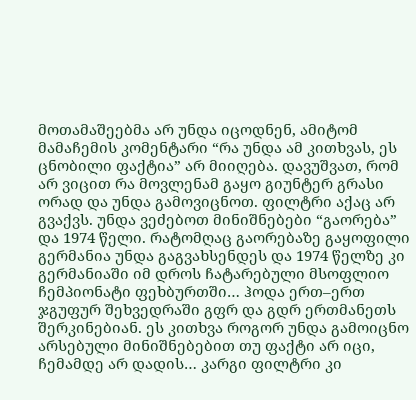მოთამაშეებმა არ უნდა იცოდნენ, ამიტომ მამაჩემის კომენტარი “რა უნდა ამ კითხვას, ეს ცნობილი ფაქტია” არ მიიღება. დავუშვათ, რომ არ ვიცით რა მოვლენამ გაყო გიუნტერ გრასი ორად და უნდა გამოვიცნოთ. ფილტრი აქაც არ გვაქვს. უნდა ვეძებოთ მინიშნებები “გაორება” და 1974 წელი. რატომღაც გაორებაზე გაყოფილი გერმანია უნდა გაგვახსენდეს და 1974 წელზე კი გერმანიაში იმ დროს ჩატარებული მსოფლიო ჩემპიონატი ფეხბურთში… ჰოდა ერთ–ერთ ჯგუფურ შეხვედრაში გფრ და გდრ ერთმანეთს შერკინებიან. ეს კითხვა როგორ უნდა გამოიცნო არსებული მინიშნებებით თუ ფაქტი არ იცი, ჩემამდე არ დადის… კარგი ფილტრი კი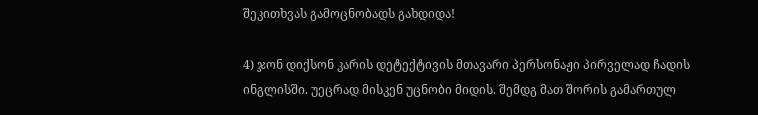შეკითხვას გამოცნობადს გახდიდა!

4) ჯონ დიქსონ კარის დეტექტივის მთავარი პერსონაჟი პირველად ჩადის ინგლისში. უეცრად მისკენ უცნობი მიდის. შემდგ მათ შორის გამართულ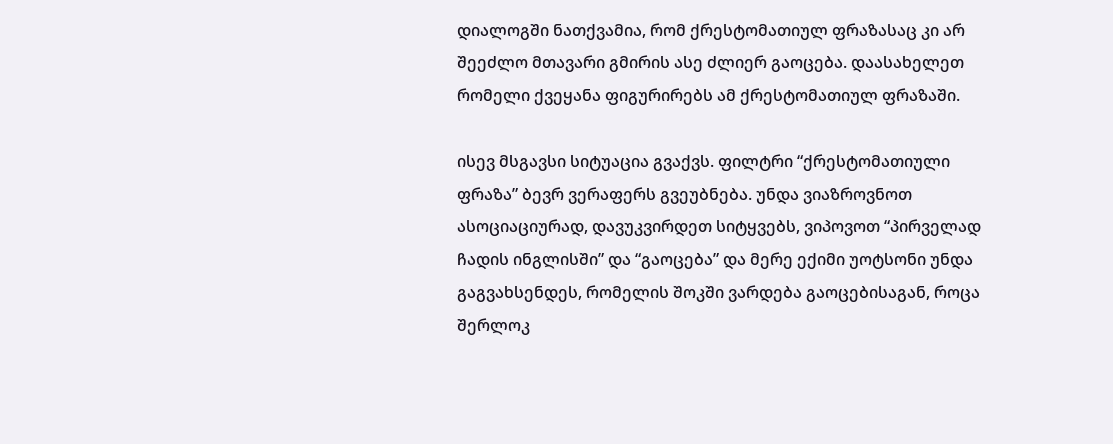დიალოგში ნათქვამია, რომ ქრესტომათიულ ფრაზასაც კი არ შეეძლო მთავარი გმირის ასე ძლიერ გაოცება. დაასახელეთ რომელი ქვეყანა ფიგურირებს ამ ქრესტომათიულ ფრაზაში.

ისევ მსგავსი სიტუაცია გვაქვს. ფილტრი “ქრესტომათიული ფრაზა” ბევრ ვერაფერს გვეუბნება. უნდა ვიაზროვნოთ ასოციაციურად, დავუკვირდეთ სიტყვებს, ვიპოვოთ “პირველად ჩადის ინგლისში” და “გაოცება” და მერე ექიმი უოტსონი უნდა გაგვახსენდეს, რომელის შოკში ვარდება გაოცებისაგან, როცა შერლოკ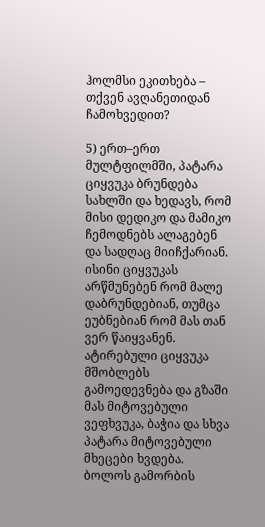ჰოლმსი ეკითხება – თქვენ ავღანეთიდან ჩამოხვედით?

5) ერთ–ერთ მულტფილმში, პატარა ციყვუკა ბრუნდება სახლში და ხედავს, რომ მისი დედიკო და მამიკო ჩემოდნებს ალაგებენ და სადღაც მიიჩქარიან. ისინი ციყვუკას არწმუნებენ რომ მალე დაბრუნდებიან, თუმცა ეუბნებიან რომ მას თან ვერ წაიყვანენ. ატირებული ციყვუკა მშობლებს გამოედევნება და გზაში მას მიტოვებული ვეფხვუკა, ბაჭია და სხვა პატარა მიტოვებული მხეცები ხვდება. ბოლოს გამორბის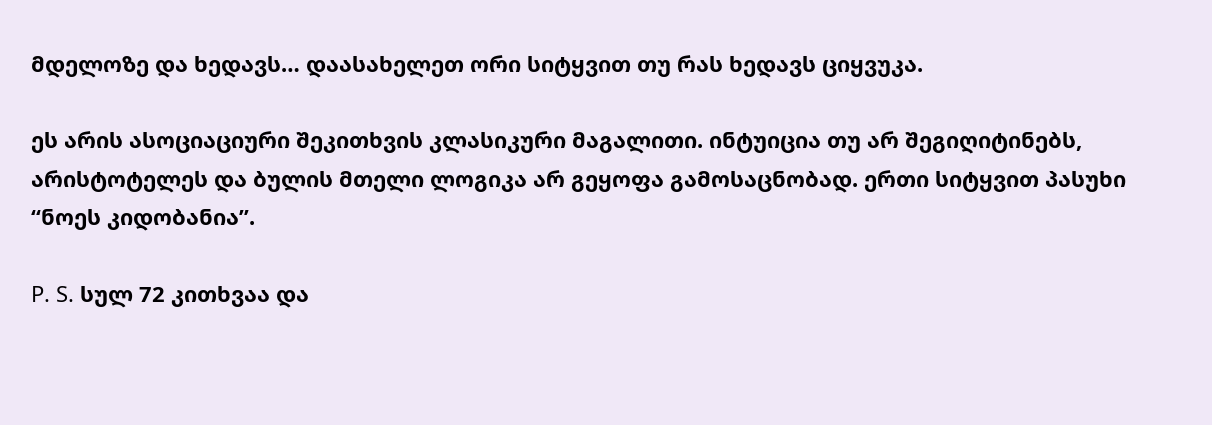მდელოზე და ხედავს… დაასახელეთ ორი სიტყვით თუ რას ხედავს ციყვუკა.

ეს არის ასოციაციური შეკითხვის კლასიკური მაგალითი. ინტუიცია თუ არ შეგიღიტინებს, არისტოტელეს და ბულის მთელი ლოგიკა არ გეყოფა გამოსაცნობად. ერთი სიტყვით პასუხი “ნოეს კიდობანია”.

P. S. სულ 72 კითხვაა და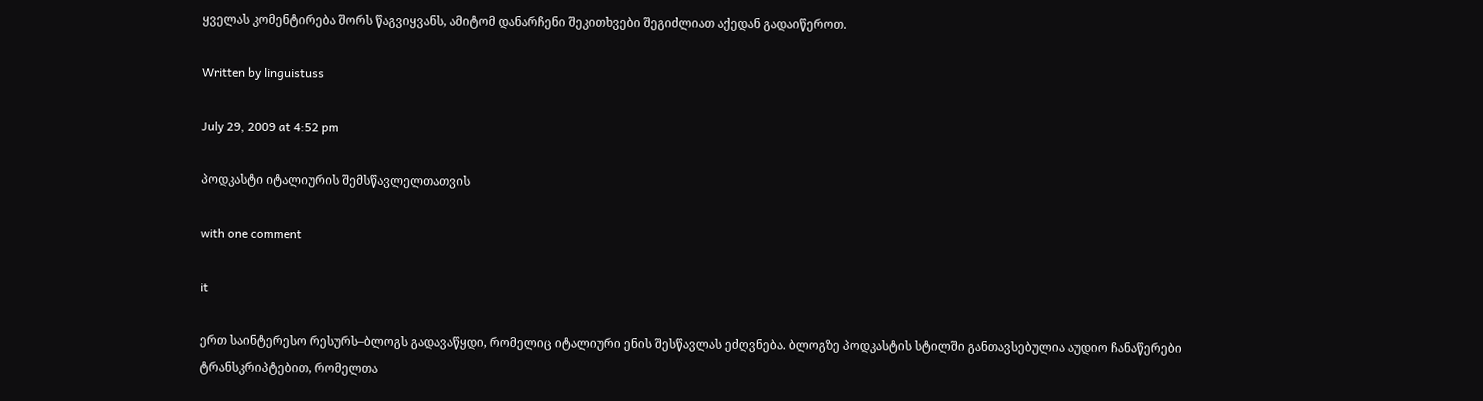ყველას კომენტირება შორს წაგვიყვანს, ამიტომ დანარჩენი შეკითხვები შეგიძლიათ აქედან გადაიწეროთ.

Written by linguistuss

July 29, 2009 at 4:52 pm

პოდკასტი იტალიურის შემსწავლელთათვის

with one comment

it

ერთ საინტერესო რესურს–ბლოგს გადავაწყდი, რომელიც იტალიური ენის შესწავლას ეძღვნება. ბლოგზე პოდკასტის სტილში განთავსებულია აუდიო ჩანაწერები ტრანსკრიპტებით, რომელთა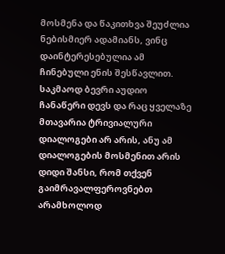მოსმენა და წაკითხვა შეუძლია ნებისმიერ ადამიანს, ვინც დაინტერესებულია ამ ჩინებული ენის შესწავლით. საკმაოდ ბევრი აუდიო ჩანაწერი დევს და რაც ყველაზე მთავარია ტრივიალური დიალოგები არ არის, ანუ ამ დიალოგების მოსმენით არის დიდი შანსი, რომ თქვენ გაიმრავალფეროვნებთ არამხოლოდ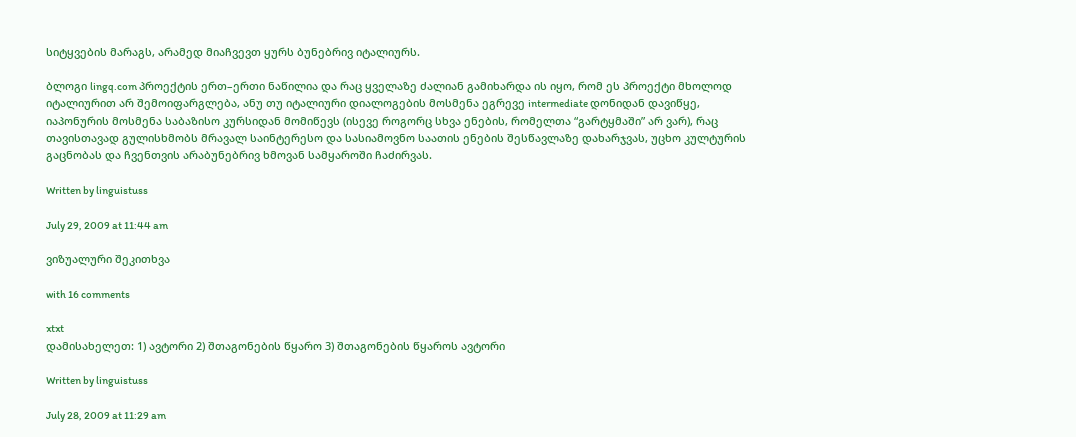სიტყვების მარაგს, არამედ მიაჩვევთ ყურს ბუნებრივ იტალიურს.

ბლოგი lingq.com პროექტის ერთ–ერთი ნაწილია და რაც ყველაზე ძალიან გამიხარდა ის იყო, რომ ეს პროექტი მხოლოდ იტალიურით არ შემოიფარგლება, ანუ თუ იტალიური დიალოგების მოსმენა ეგრევე intermediate დონიდან დავიწყე, იაპონურის მოსმენა საბაზისო კურსიდან მომიწევს (ისევე როგორც სხვა ენების, რომელთა “გარტყმაში” არ ვარ), რაც თავისთავად გულისხმობს მრავალ საინტერესო და სასიამოვნო საათის ენების შესწავლაზე დახარჯვას, უცხო კულტურის გაცნობას და ჩვენთვის არაბუნებრივ ხმოვან სამყაროში ჩაძირვას.

Written by linguistuss

July 29, 2009 at 11:44 am

ვიზუალური შეკითხვა

with 16 comments

xtxt
დამისახელეთ: 1) ავტორი 2) შთაგონების წყარო 3) შთაგონების წყაროს ავტორი

Written by linguistuss

July 28, 2009 at 11:29 am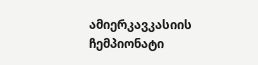ამიერკავკასიის ჩემპიონატი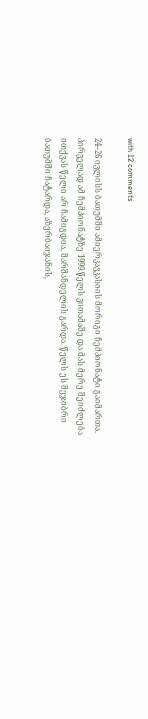with 12 comments

24–26 ივლისს ბათუმში ამიერკავკასიის მორიგი ჩემპიონატი გაიმართა. პირველად ამ ჩემპიონატზე 1999 წელს ვითამაშე და მას მერე შეიძლება ითქვას წელი არ ჩამიგდია, შარშანდელის გარდა. წელს ეს შეჯიბრი ბათუმში ჩატარდა, აზერბაიჯანის,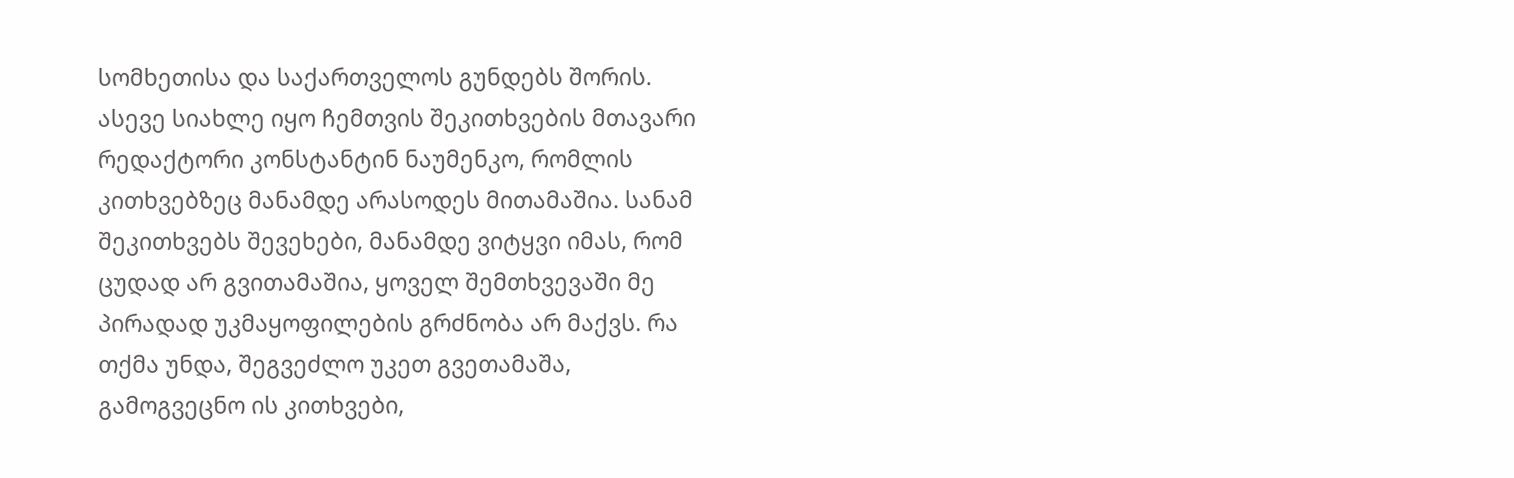სომხეთისა და საქართველოს გუნდებს შორის. ასევე სიახლე იყო ჩემთვის შეკითხვების მთავარი რედაქტორი კონსტანტინ ნაუმენკო, რომლის კითხვებზეც მანამდე არასოდეს მითამაშია. სანამ შეკითხვებს შევეხები, მანამდე ვიტყვი იმას, რომ ცუდად არ გვითამაშია, ყოველ შემთხვევაში მე პირადად უკმაყოფილების გრძნობა არ მაქვს. რა თქმა უნდა, შეგვეძლო უკეთ გვეთამაშა, გამოგვეცნო ის კითხვები,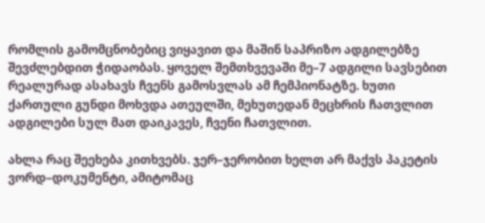რომლის გამომცნობებიც ვიყავით და მაშინ საპრიზო ადგილებზე შევძლებდით ჭიდაობას. ყოველ შემთხვევაში მე–7 ადგილი სავსებით რეალურად ასახავს ჩვენს გამოსვლას ამ ჩემპიონატზე. ხუთი ქართული გუნდი მოხვდა ათეულში, მეხუთედან მეცხრის ჩათვლით ადგილები სულ მათ დაიკავეს, ჩვენი ჩათვლით.

ახლა რაც შეეხება კითხვებს. ჯერ–ჯერობით ხელთ არ მაქვს პაკეტის ვორდ–დოკუმენტი, ამიტომაც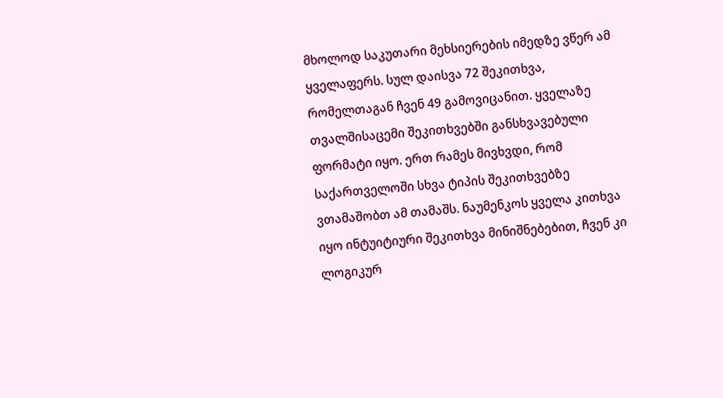მხოლოდ საკუთარი მეხსიერების იმედზე ვწერ ამ ყველაფერს. სულ დაისვა 72 შეკითხვა, რომელთაგან ჩვენ 49 გამოვიცანით. ყველაზე თვალშისაცემი შეკითხვებში განსხვავებული ფორმატი იყო. ერთ რამეს მივხვდი, რომ საქართველოში სხვა ტიპის შეკითხვებზე ვთამაშობთ ამ თამაშს. ნაუმენკოს ყველა კითხვა იყო ინტუიტიური შეკითხვა მინიშნებებით, ჩვენ კი ლოგიკურ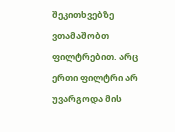შეკითხვებზე ვთამაშობთ ფილტრებით. არც ერთი ფილტრი არ უვარგოდა მის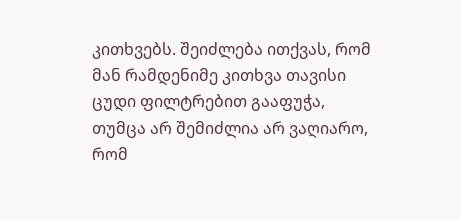კითხვებს. შეიძლება ითქვას, რომ მან რამდენიმე კითხვა თავისი ცუდი ფილტრებით გააფუჭა, თუმცა არ შემიძლია არ ვაღიარო, რომ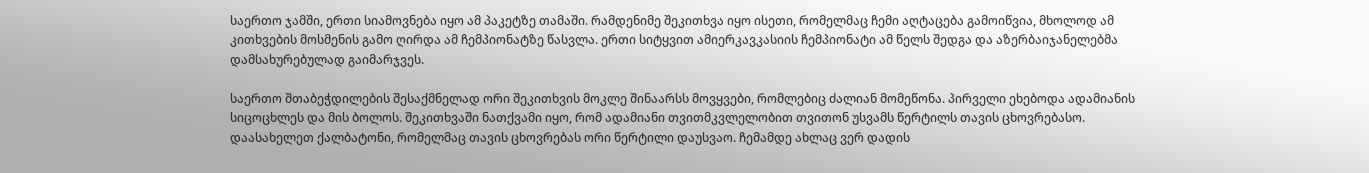საერთო ჯამში, ერთი სიამოვნება იყო ამ პაკეტზე თამაში. რამდენიმე შეკითხვა იყო ისეთი, რომელმაც ჩემი აღტაცება გამოიწვია, მხოლოდ ამ კითხვების მოსმენის გამო ღირდა ამ ჩემპიონატზე წასვლა. ერთი სიტყვით ამიერკავკასიის ჩემპიონატი ამ წელს შედგა და აზერბაიჯანელებმა დამსახურებულად გაიმარჯვეს.

საერთო შთაბეჭდილების შესაქმნელად ორი შეკითხვის მოკლე შინაარსს მოვყვები, რომლებიც ძალიან მომეწონა. პირველი ეხებოდა ადამიანის სიცოცხლეს და მის ბოლოს. შეკითხვაში ნათქვამი იყო, რომ ადამიანი თვითმკვლელობით თვითონ უსვამს წერტილს თავის ცხოვრებასო. დაასახელეთ ქალბატონი, რომელმაც თავის ცხოვრებას ორი წერტილი დაუსვაო. ჩემამდე ახლაც ვერ დადის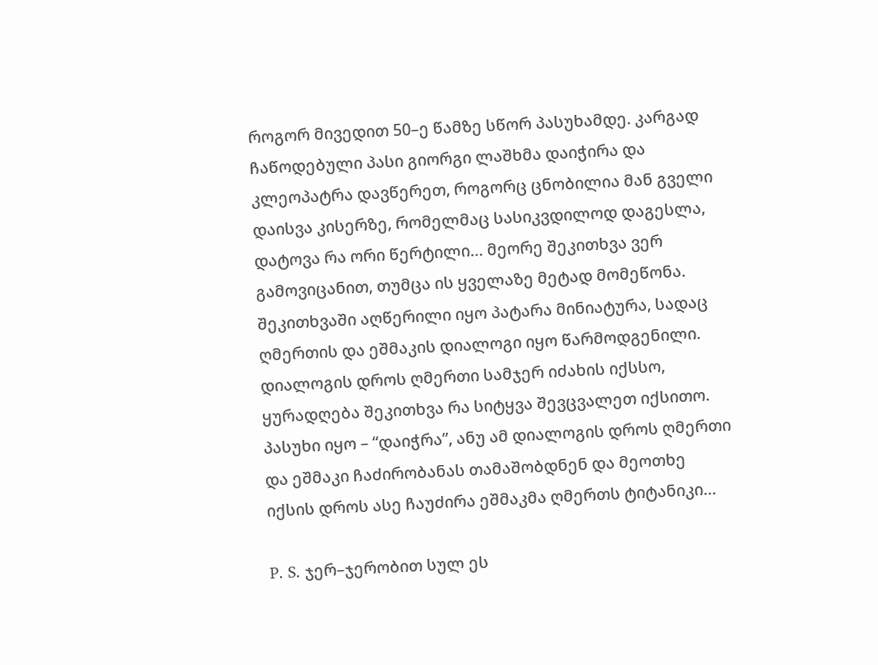როგორ მივედით 50–ე წამზე სწორ პასუხამდე. კარგად ჩაწოდებული პასი გიორგი ლაშხმა დაიჭირა და კლეოპატრა დავწერეთ, როგორც ცნობილია მან გველი დაისვა კისერზე, რომელმაც სასიკვდილოდ დაგესლა, დატოვა რა ორი წერტილი… მეორე შეკითხვა ვერ გამოვიცანით, თუმცა ის ყველაზე მეტად მომეწონა. შეკითხვაში აღწერილი იყო პატარა მინიატურა, სადაც ღმერთის და ეშმაკის დიალოგი იყო წარმოდგენილი. დიალოგის დროს ღმერთი სამჯერ იძახის იქსსო, ყურადღება შეკითხვა რა სიტყვა შევცვალეთ იქსითო. პასუხი იყო – “დაიჭრა”, ანუ ამ დიალოგის დროს ღმერთი და ეშმაკი ჩაძირობანას თამაშობდნენ და მეოთხე იქსის დროს ასე ჩაუძირა ეშმაკმა ღმერთს ტიტანიკი…

P. S. ჯერ–ჯერობით სულ ეს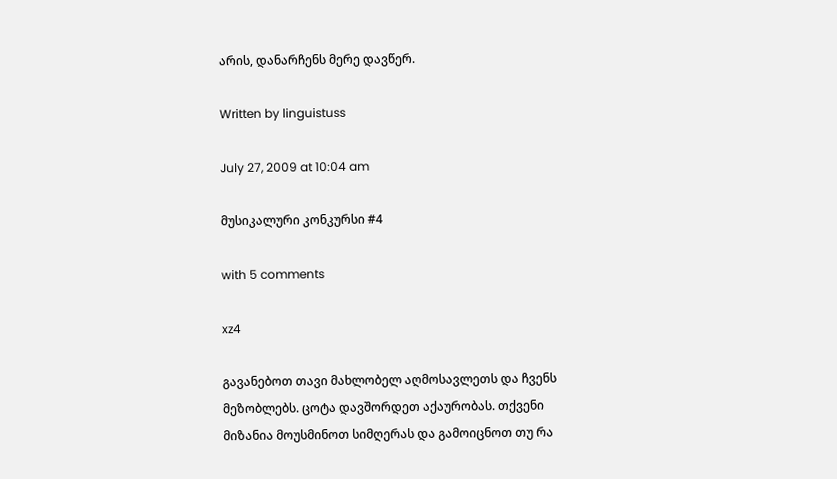არის, დანარჩენს მერე დავწერ.

Written by linguistuss

July 27, 2009 at 10:04 am

მუსიკალური კონკურსი #4

with 5 comments

xz4

გავანებოთ თავი მახლობელ აღმოსავლეთს და ჩვენს მეზობლებს. ცოტა დავშორდეთ აქაურობას. თქვენი მიზანია მოუსმინოთ სიმღერას და გამოიცნოთ თუ რა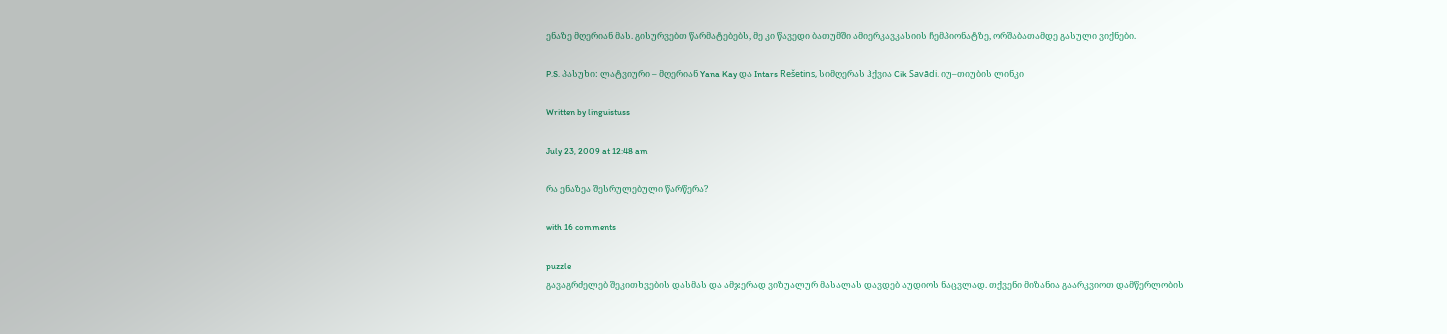ენაზე მღერიან მას. გისურვებთ წარმატებებს, მე კი წავედი ბათუმში ამიერკავკასიის ჩემპიონატზე, ორშაბათამდე გასული ვიქნები.

P.S. პასუხი: ლატვიური – მღერიან Yana Kay და Intars Rešetins, სიმღერას ჰქვია Cik Savādi. იუ–თიუბის ლინკი

Written by linguistuss

July 23, 2009 at 12:48 am

რა ენაზეა შესრულებული წარწერა?

with 16 comments

puzzle
გავაგრძელებ შეკითხვების დასმას და ამჯერად ვიზუალურ მასალას დავდებ აუდიოს ნაცვლად. თქვენი მიზანია გაარკვიოთ დამწერლობის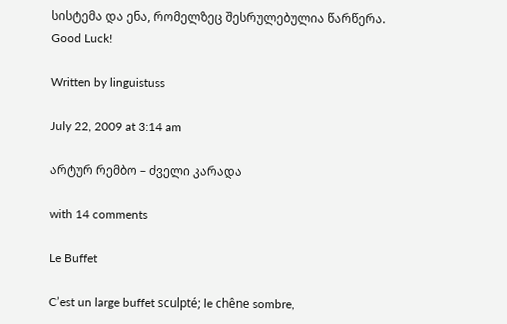სისტემა და ენა, რომელზეც შესრულებულია წარწერა. Good Luck!

Written by linguistuss

July 22, 2009 at 3:14 am

არტურ რემბო – ძველი კარადა

with 14 comments

Le Buffet

C’est un large buffet sculpté; le chêne sombre,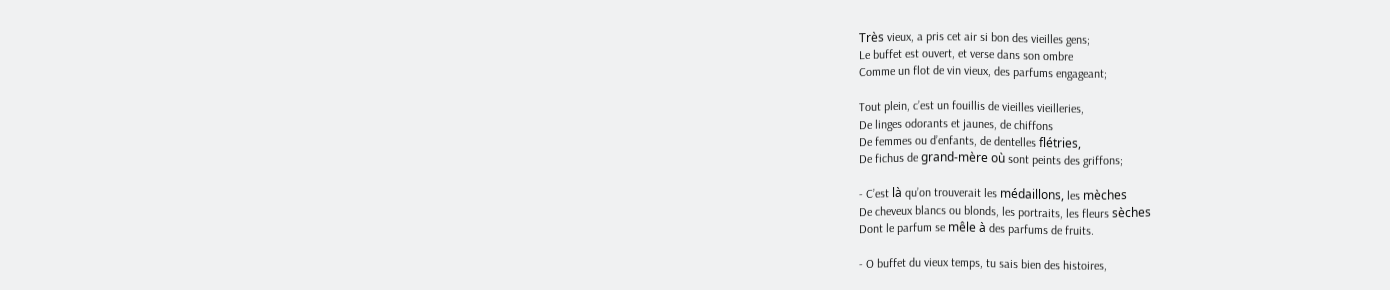Très vieux, a pris cet air si bon des vieilles gens;
Le buffet est ouvert, et verse dans son ombre
Comme un flot de vin vieux, des parfums engageant;

Tout plein, c’est un fouillis de vieilles vieilleries,
De linges odorants et jaunes, de chiffons
De femmes ou d’enfants, de dentelles flétries,
De fichus de grand-mère où sont peints des griffons;

- C’est là qu’on trouverait les médaillons, les mèches
De cheveux blancs ou blonds, les portraits, les fleurs sèches
Dont le parfum se mêle à des parfums de fruits.

- O buffet du vieux temps, tu sais bien des histoires,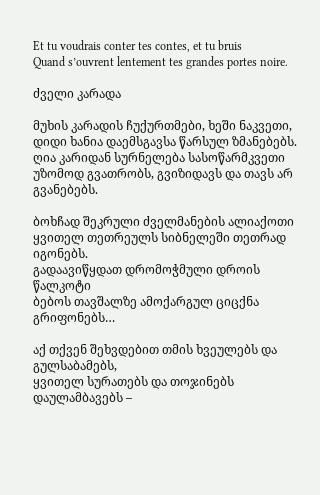Et tu voudrais conter tes contes, et tu bruis
Quand s’ouvrent lentement tes grandes portes noire.

ძველი კარადა

მუხის კარადის ჩუქურთმები, ხეში ნაკვეთი,
დიდი ხანია დაემსგავსა წარსულ ზმანებებს.
ღია კარიდან სურნელება სასოწარმკვეთი
უზომოდ გვათრობს, გვიზიდავს და თავს არ გვანებებს.

ბოხჩად შეკრული ძველმანების ალიაქოთი
ყვითელ თეთრეულს სიბნელეში თეთრად იგონებს.
გადაავიწყდათ დრომოჭმული დროის წალკოტი
ბებოს თავშალზე ამოქარგულ ციცქნა გრიფონებს…

აქ თქვენ შეხვდებით თმის ხვეულებს და გულსაბამებს,
ყვითელ სურათებს და თოჯინებს დაულამბავებს –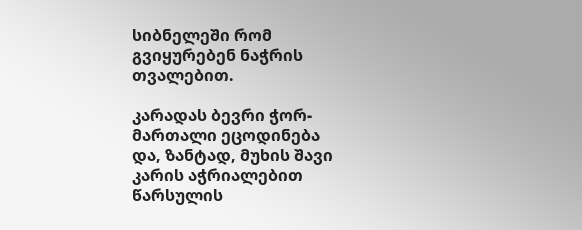სიბნელეში რომ გვიყურებენ ნაჭრის თვალებით.

კარადას ბევრი ჭორ-მართალი ეცოდინება
და, ზანტად, მუხის შავი კარის აჭრიალებით
წარსულის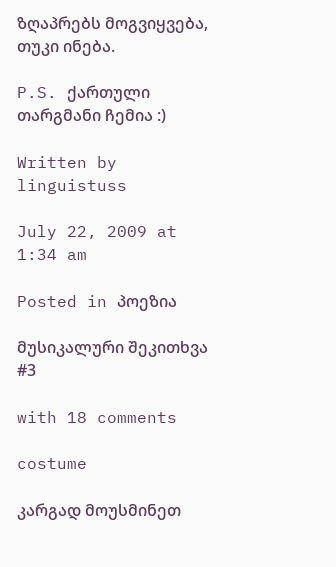ზღაპრებს მოგვიყვება, თუკი ინება.

P.S. ქართული თარგმანი ჩემია :)

Written by linguistuss

July 22, 2009 at 1:34 am

Posted in პოეზია

მუსიკალური შეკითხვა #3

with 18 comments

costume

კარგად მოუსმინეთ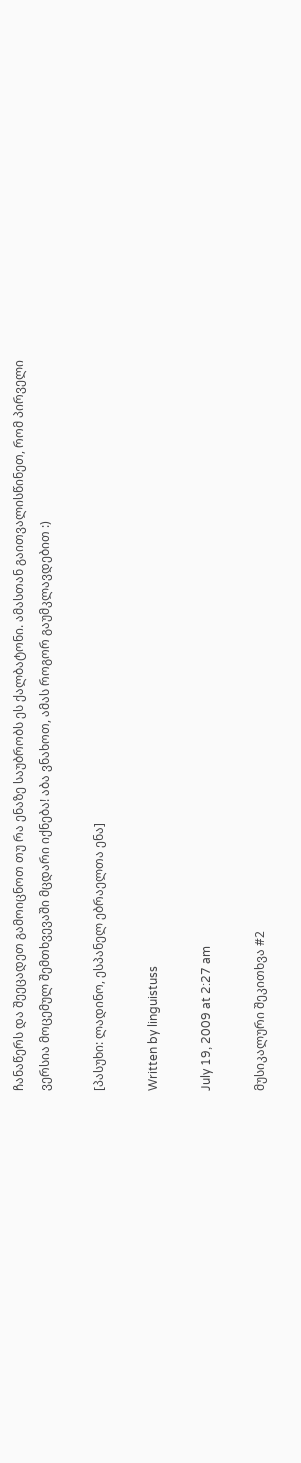ჩანაწერს და შეეცადეთ გამოიცნოთ თუ რა ენაზე საუბრობს ეს ქალბატონი. ამასთან გაითვალისწინეთ, რომ პირველი ვერსია მოცემულ შემთხვევაში მცდარი იქნება! აბა ვნახოთ, ამას როგორ გაუმკლავდებით :)

[პასუხი: ლადინო, ესპანელ ებრაელთა ენა]

Written by linguistuss

July 19, 2009 at 2:27 am

მუსიკალური შეკითხვა #2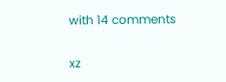with 14 comments

xz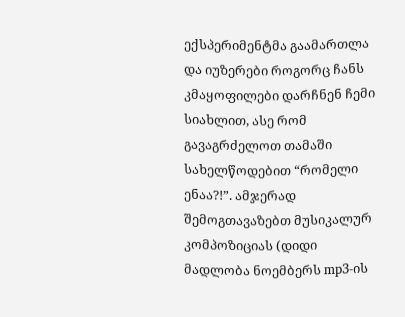ექსპერიმენტმა გაამართლა და იუზერები როგორც ჩანს კმაყოფილები დარჩნენ ჩემი სიახლით, ასე რომ გავაგრძელოთ თამაში სახელწოდებით “რომელი ენაა?!”. ამჯერად შემოგთავაზებთ მუსიკალურ კომპოზიციას (დიდი მადლობა ნოემბერს mp3-ის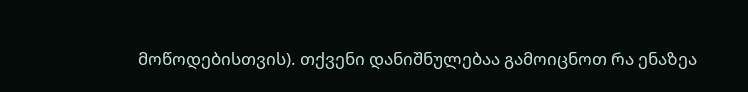მოწოდებისთვის). თქვენი დანიშნულებაა გამოიცნოთ რა ენაზეა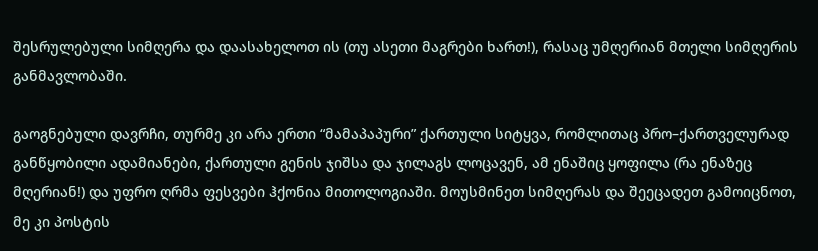შესრულებული სიმღერა და დაასახელოთ ის (თუ ასეთი მაგრები ხართ!), რასაც უმღერიან მთელი სიმღერის განმავლობაში.

გაოგნებული დავრჩი, თურმე კი არა ერთი “მამაპაპური” ქართული სიტყვა, რომლითაც პრო–ქართველურად განწყობილი ადამიანები, ქართული გენის ჯიშსა და ჯილაგს ლოცავენ, ამ ენაშიც ყოფილა (რა ენაზეც მღერიან!) და უფრო ღრმა ფესვები ჰქონია მითოლოგიაში. მოუსმინეთ სიმღერას და შეეცადეთ გამოიცნოთ, მე კი პოსტის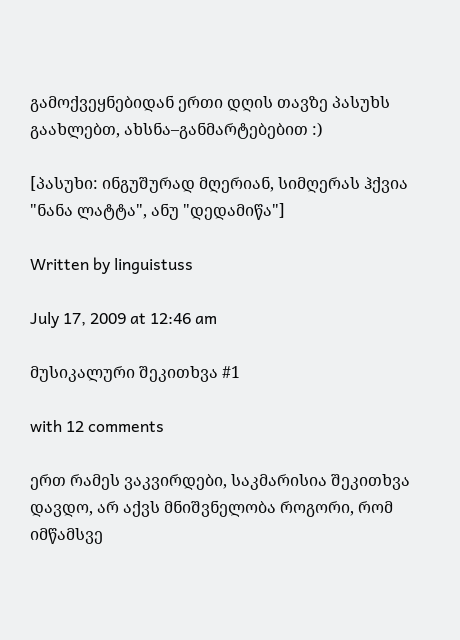გამოქვეყნებიდან ერთი დღის თავზე პასუხს გაახლებთ, ახსნა–განმარტებებით :)

[პასუხი: ინგუშურად მღერიან, სიმღერას ჰქვია "ნანა ლატტა", ანუ "დედამიწა"]

Written by linguistuss

July 17, 2009 at 12:46 am

მუსიკალური შეკითხვა #1

with 12 comments

ერთ რამეს ვაკვირდები, საკმარისია შეკითხვა დავდო, არ აქვს მნიშვნელობა როგორი, რომ იმწამსვე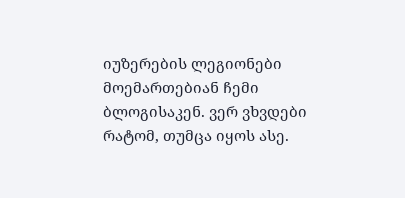იუზერების ლეგიონები მოემართებიან ჩემი ბლოგისაკენ. ვერ ვხვდები რატომ, თუმცა იყოს ასე.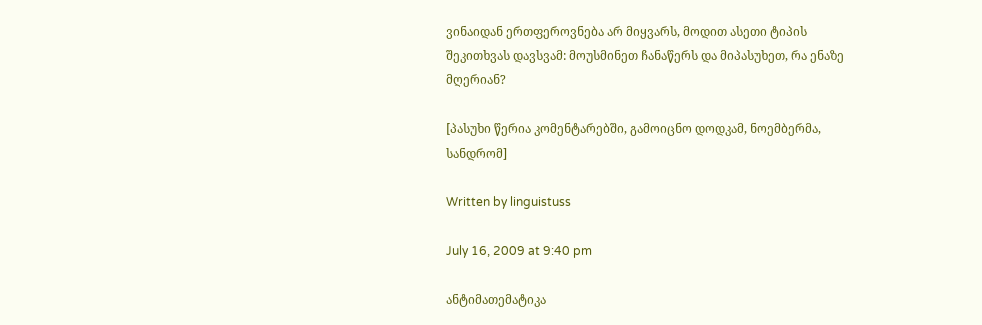ვინაიდან ერთფეროვნება არ მიყვარს, მოდით ასეთი ტიპის შეკითხვას დავსვამ: მოუსმინეთ ჩანაწერს და მიპასუხეთ, რა ენაზე მღერიან?

[პასუხი წერია კომენტარებში, გამოიცნო დოდკამ, ნოემბერმა, სანდრომ]

Written by linguistuss

July 16, 2009 at 9:40 pm

ანტიმათემატიკა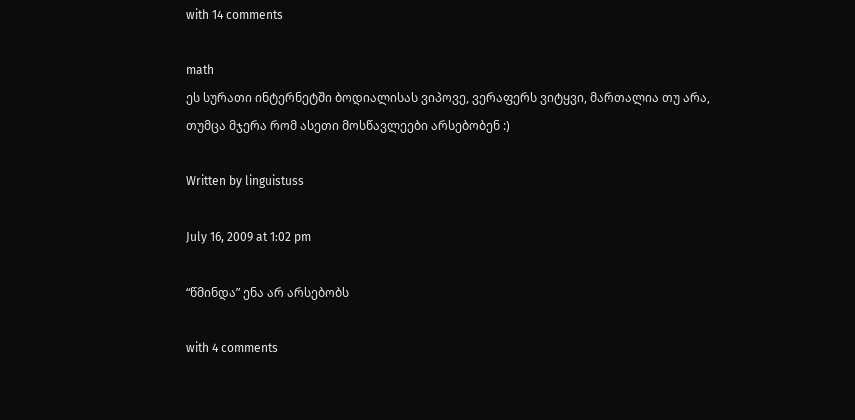with 14 comments

math
ეს სურათი ინტერნეტში ბოდიალისას ვიპოვე, ვერაფერს ვიტყვი, მართალია თუ არა, თუმცა მჯერა რომ ასეთი მოსწავლეები არსებობენ :)

Written by linguistuss

July 16, 2009 at 1:02 pm

“წმინდა” ენა არ არსებობს

with 4 comments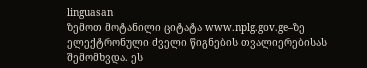linguasan
ზემოთ მოტანილი ციტატა www.nplg.gov.ge–ზე ელექტრონული ძველი წიგნების თვალიერებისას შემომხვდა. ეს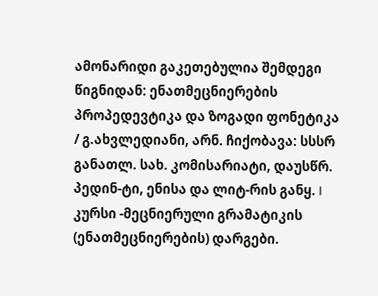ამონარიდი გაკეთებულია შემდეგი წიგნიდან: ენათმეცნიერების პროპედევტიკა და ზოგადი ფონეტიკა / გ.ახვლედიანი, არნ. ჩიქობავა: სსსრ განათლ. სახ. კომისარიატი, დაუსწრ. პედინ-ტი, ენისა და ლიტ-რის განყ. I კურსი -მეცნიერული გრამატიკის (ენათმეცნიერების) დარგები.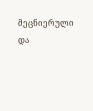მეცნიერული და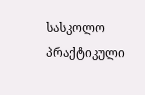სასკოლო პრაქტიკული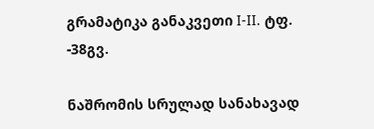გრამატიკა განაკვეთი I-II. ტფ. -38გვ.

ნაშრომის სრულად სანახავად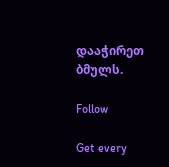დააჭირეთ ბმულს.

Follow

Get every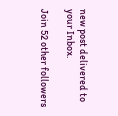new post delivered to your Inbox.

Join 52 other followers